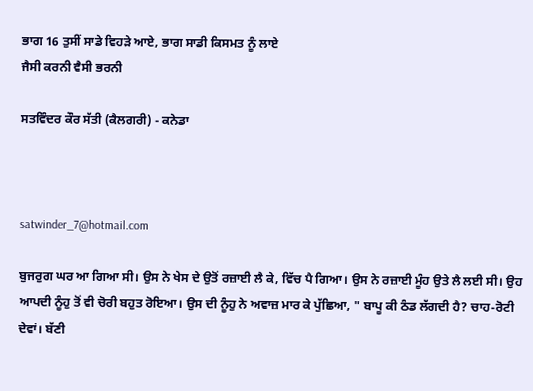ਭਾਗ 16 ਤੁਸੀਂ ਸਾਡੇ ਵਿਹੜੇ ਆਏ, ਭਾਗ ਸਾਡੀ ਕਿਸਮਤ ਨੂੰ ਲਾਏ
ਜੈਸੀ ਕਰਨੀ ਵੈਸੀ ਭਰਨੀ

ਸਤਵਿੰਦਰ ਕੌਰ ਸੱਤੀ (ਕੈਲਗਰੀ) - ਕਨੇਡਾ



satwinder_7@hotmail.com

ਬੁਜਰੁਗ ਘਰ ਆ ਗਿਆ ਸੀ। ਉਸ ਨੇ ਖੇਸ ਦੇ ਉਤੋਂ ਰਜ਼ਾਈ ਲੈ ਕੇ, ਵਿੱਚ ਪੈ ਗਿਆ। ਉਸ ਨੇ ਰਜ਼ਾਈ ਮੂੰਹ ਉਤੇ ਲੈ ਲਈ ਸੀ। ਉਹ ਆਪਦੀ ਨੂੰਹੁ ਤੋਂ ਵੀ ਚੋਰੀ ਬਹੁਤ ਰੋਇਆ। ਉਸ ਦੀ ਨੂੰਹੁ ਨੇ ਅਵਾਜ਼ ਮਾਰ ਕੇ ਪੁੱਛਿਆ, " ਬਾਪੂ ਕੀ ਠੰਡ ਲੱਗਦੀ ਹੈ? ਚਾਹ-ਰੋਟੀ ਦੇਵਾਂ। ਬੱਣੀ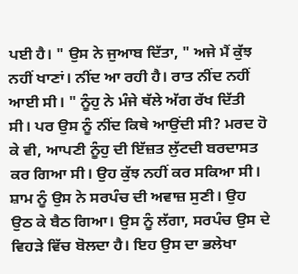ਪਈ ਹੈ। " ਉਸ ਨੇ ਜੁਆਬ ਦਿੱਤਾ, " ਅਜੇ ਮੈਂ ਕੁੱਝ ਨਹੀਂ ਖਾਣਾਂ। ਨੀਂਦ ਆ ਰਹੀ ਹੈ। ਰਾਤ ਨੀਂਦ ਨਹੀਂ ਆਈ ਸੀ। " ਨੂੰਹੁ ਨੇ ਮੰਜੇ ਥੱਲੇ ਅੱਗ ਰੱਖ ਦਿੱਤੀ ਸੀ। ਪਰ ਉਸ ਨੂੰ ਨੀਂਦ ਕਿਥੇ ਆਉਂਦੀ ਸੀ? ਮਰਦ ਹੋ ਕੇ ਵੀ, ਆਪਣੀ ਨੂੰਹੁ ਦੀ ਇੱਜ਼ਤ ਲੁੱਟਦੀ ਬਰਦਾਸਤ ਕਰ ਗਿਆ ਸੀ। ਉਹ ਕੁੱਝ ਨਹੀਂ ਕਰ ਸਕਿਆ ਸੀ। ਸ਼ਾਮ ਨੂੰ ਉਸ ਨੇ ਸਰਪੰਚ ਦੀ ਅਵਾਜ਼ ਸੁਣੀ। ਉਹ ਉਠ ਕੇ ਬੈਠ ਗਿਆ। ਉਸ ਨੂੰ ਲੱਗਾ, ਸਰਪੰਚ ਉਸ ਦੇ ਵਿਹੜੇ ਵਿੱਚ ਬੋਲਦਾ ਹੈ। ਇਹ ਉਸ ਦਾ ਭਲੇਖਾ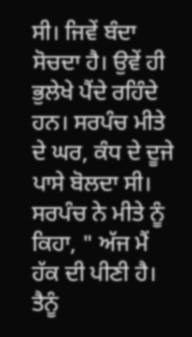ਸੀ। ਜਿਵੇਂ ਬੰਦਾ ਸੋਚਦਾ ਹੈ। ਉਵੇਂ ਹੀ ਭੁਲੇਖੇ ਪੈਂਦੇ ਰਹਿੰਦੇ ਹਨ। ਸਰਪੰਚ ਮੀਤੇ ਦੇ ਘਰ, ਕੰਧ ਦੇ ਦੂਜੇ ਪਾਸੇ ਬੋਲਦਾ ਸੀ। ਸਰਪੰਚ ਨੇ ਮੀਤੇ ਨੂੰ ਕਿਹਾ, " ਅੱਜ ਮੈਂ ਹੱਕ ਦੀ ਪੀਣੀ ਹੈ। ਤੈਨੂੰ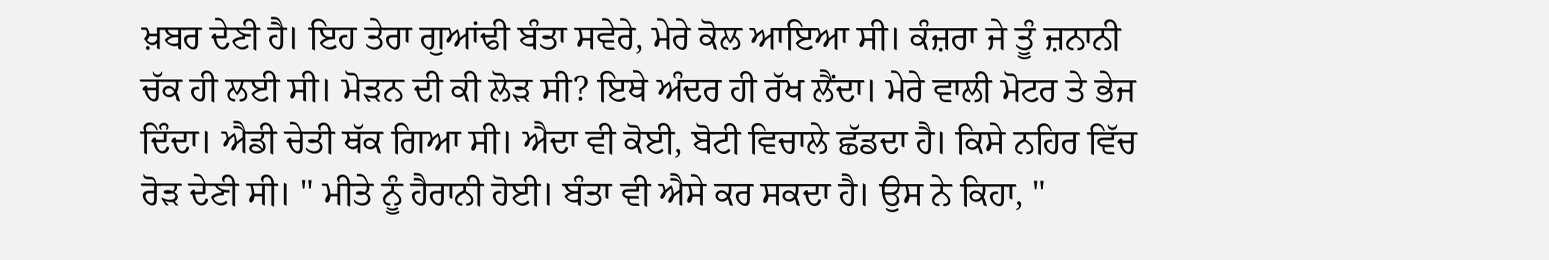ਖ਼ਬਰ ਦੇਣੀ ਹੈ। ਇਹ ਤੇਰਾ ਗੁਆਂਢੀ ਬੰਤਾ ਸਵੇਰੇ, ਮੇਰੇ ਕੋਲ ਆਇਆ ਸੀ। ਕੰਜ਼ਰਾ ਜੇ ਤੂੰ ਜ਼ਨਾਨੀ ਚੱਕ ਹੀ ਲਈ ਸੀ। ਮੋੜਨ ਦੀ ਕੀ ਲੋੜ ਸੀ? ਇਥੇ ਅੰਦਰ ਹੀ ਰੱਖ ਲੈਂਦਾ। ਮੇਰੇ ਵਾਲੀ ਮੋਟਰ ਤੇ ਭੇਜ ਦਿੰਦਾ। ਐਡੀ ਚੇਤੀ ਥੱਕ ਗਿਆ ਸੀ। ਐਦਾ ਵੀ ਕੋਈ, ਬੋਟੀ ਵਿਚਾਲੇ ਛੱਡਦਾ ਹੈ। ਕਿਸੇ ਨਹਿਰ ਵਿੱਚ ਰੋੜ ਦੇਣੀ ਸੀ। " ਮੀਤੇ ਨੂੰ ਹੈਰਾਨੀ ਹੋਈ। ਬੰਤਾ ਵੀ ਐਸੇ ਕਰ ਸਕਦਾ ਹੈ। ਉਸ ਨੇ ਕਿਹਾ, "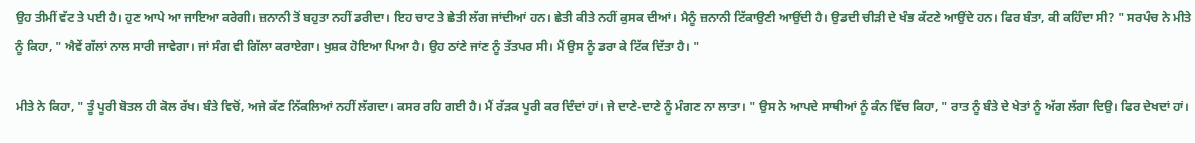ਉਹ ਤੀਮੀਂ ਵੱਟ ਤੇ ਪਈ ਹੈ। ਹੁਣ ਆਪੇ ਆ ਜਾਇਆ ਕਰੇਗੀ। ਜ਼ਨਾਨੀ ਤੋਂ ਬਹੁਤਾ ਨਹੀਂ ਡਰੀਦਾ। ਇਹ ਚਾਟ ਤੇ ਛੇਤੀ ਲੱਗ ਜਾਂਦੀਆਂ ਹਨ। ਛੇਤੀ ਕੀਤੇ ਨਹੀਂ ਕੁਸਕ ਦੀਆਂ। ਮੈਨੂੰ ਜ਼ਨਾਨੀ ਟਿੱਕਾਉਣੀ ਆਉਂਦੀ ਹੈ। ਉਡਦੀ ਚੀੜੀ ਦੇ ਖੰਭ ਕੱਟਣੇ ਆਉਂਦੇ ਹਨ। ਫਿਰ ਬੰਤਾ, ਕੀ ਕਹਿੰਦਾ ਸੀ? " ਸਰਪੰਚ ਨੇ ਮੀਤੇ ਨੂੰ ਕਿਹਾ, " ਐਵੇਂ ਗੱਲਾਂ ਨਾਲ ਸਾਰੀ ਜਾਵੇਗਾ। ਜਾਂ ਸੰਗ ਵੀ ਗਿੱਲਾ ਕਰਾਏਗਾ। ਖੁਸ਼ਕ ਹੋਇਆ ਪਿਆ ਹੈ। ਉਹ ਠਾਂਣੇ ਜਾਂਣ ਨੂੰ ਤੱਤਪਰ ਸੀ। ਮੈਂ ਉਸ ਨੂੰ ਡਰਾ ਕੇ ਟਿੱਕ ਦਿੱਤਾ ਹੈ। "

ਮੀਤੇ ਨੇ ਕਿਹਾ, " ਤੂੰ ਪੂਰੀ ਬੋਤਲ ਹੀ ਕੋਲ ਰੱਖ। ਬੰਤੇ ਵਿਚੋਂ, ਅਜੇ ਕੱਣ ਨਿੱਕਲਿਆਂ ਨਹੀਂ ਲੱਗਦਾ। ਕਸਰ ਰਹਿ ਗਈ ਹੈ। ਮੈਂ ਰੱੜਕ ਪੂਰੀ ਕਰ ਦਿੰਦਾਂ ਹਾਂ। ਜੇ ਦਾਣੇ-ਦਾਣੇ ਨੂੰ ਮੰਗਣ ਨਾ ਲਾਤਾ। " ਉਸ ਨੇ ਆਪਦੇ ਸਾਥੀਆਂ ਨੂੰ ਕੰਨ ਵਿੱਚ ਕਿਹਾ, " ਰਾਤ ਨੂੰ ਬੰਤੇ ਦੇ ਖੇਤਾਂ ਨੂੰ ਅੱਗ ਲੱਗਾ ਦਿਉ। ਫਿਰ ਦੇਖਦਾਂ ਹਾਂ।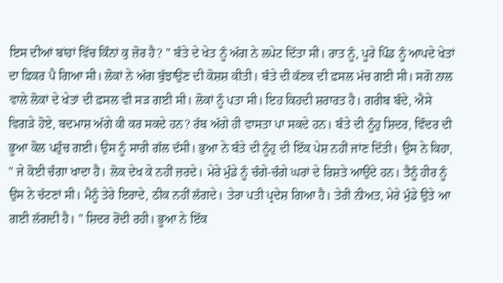ਇਸ ਦੀਆਂ ਬਾਂਹਾਂ ਵਿੱਚ ਕਿੰਨਾਂ ਕੁ ਜ਼ੋਰ ਹੈ? " ਬੰਤੇ ਦੇ ਖੇਤ ਨੂੰ ਅੱਗ ਨੇ ਲਪੇਟ ਦਿੱਤਾ ਸੀ। ਰਾਤ ਨੂੰ, ਪੂਰੇ ਪਿੰਡ ਨੂੰ ਆਪਦੇ ਖੇਤਾਂ ਦਾ ਫ਼ਿਕਰ ਪੈ ਗਿਆ ਸੀ। ਲੋਕਾਂ ਨੇ ਅੱਗ ਬੁੱਝਾਉਣ ਦੀ ਕੋਸ਼ਸ਼ ਕੀਤੀ। ਬੰਤੇ ਦੀ ਕੱਣਕ ਦੀ ਫ਼ਸਲ ਮੱਚ ਗਈ ਸੀ। ਸਗੋ ਨਾਲ ਵਾਲੇ ਲੋਕਾਂ ਦੇ ਖੇਤਾਂ ਦੀ ਫ਼ਸਲ ਵੀ ਸੜ ਗਈ ਸੀ। ਲੋਕਾਂ ਨੂੰ ਪਤਾ ਸੀ। ਇਹ ਕਿਹਦੀ ਸ਼ਰਾਰਤ ਹੈ। ਗਰੀਬ ਬੰਦੇ, ਐਸੇ ਵਿਗੜੇ ਹੋਏ, ਬਦਮਾਸ਼ ਅੱਗੇ ਕੀ ਕਰ ਸਕਦੇ ਹਨ? ਰੱਬ ਅੱਗੇ ਹੀ ਵਾਸਤਾ ਪਾ ਸਕਦੇ ਹਨ। ਬੰਤੇ ਦੀ ਨੂੰਹੁ ਸ਼ਿਦਰ, ਵਿੰਦਰ ਦੀ ਭੂਆ ਕੋਲ ਪਹੁੰਚ ਗਈ। ਉਸ ਨੂੰ ਸਾਰੀ ਗੱਲ ਦੱਸੀ। ਭੁਆ ਨੇ ਬੰਤੇ ਦੀ ਨੂੰਹੁ ਦੀ ਇੱਕ ਪੇਸ਼ ਨਹੀਂ ਜਾਂਣ ਦਿੱਤੀ। ਉਸ ਨੇ ਕਿਹਾ, " ਜੇ ਕੋਈ ਚੰਗਾ ਖਾਦਾ ਹੈ। ਲੋਕ ਦੇਖ ਕੇ ਨਹੀਂ ਜ਼ਰਦੇ। ਮੇਰੇ ਮੁੰਡੇ ਨੂੰ ਚੰਗੇ-ਚੰਗੇ ਘਰਾਂ ਦੇ ਰਿਸ਼ਤੇ ਆਉਂਦੇ ਹਨ। ਤੈਨੂੰ ਹੀਰ ਨੂੰ ਉਸ ਨੇ ਚੱਟਣਾਂ ਸੀ। ਮੈਨੂੰ ਤੇਰੇ ਇਰਾਦੇ, ਠੀਕ ਨਹੀਂ ਲੱਗਦੇ। ਤੇਰਾ ਪਤੀ ਪ੍ਰਦੇਸ਼ ਗਿਆ ਹੈ। ਤੇਰੀ ਨੀਅਤ, ਮੇਰੇ ਮੁੰਡੇ ਉਤੇ ਆ ਗਈ ਲੱਗਦੀ ਹੈ। " ਸ਼ਿਦਰ ਰੋਂਦੀ ਰਹੀ। ਭੂਆ ਨੇ ਇੱਕ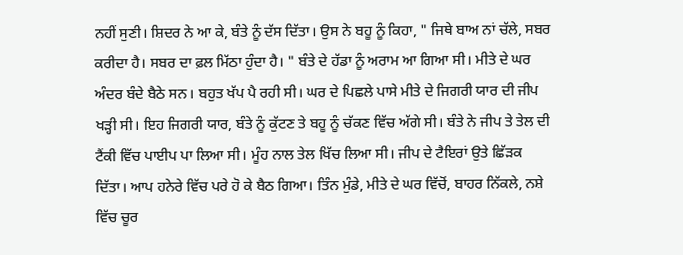ਨਹੀਂ ਸੁਣੀ। ਸ਼ਿਦਰ ਨੇ ਆ ਕੇ, ਬੰਤੇ ਨੂੰ ਦੱਸ ਦਿੱਤਾ। ਉਸ ਨੇ ਬਹੂ ਨੂੰ ਕਿਹਾ, " ਜਿਥੇ ਬਾਅ ਨਾਂ ਚੱਲੇ, ਸਬਰ ਕਰੀਦਾ ਹੈ। ਸਬਰ ਦਾ ਫ਼ਲ ਮਿੱਠਾ ਹੁੰਦਾ ਹੈ। " ਬੰਤੇ ਦੇ ਹੱਡਾ ਨੂੰ ਅਰਾਮ ਆ ਗਿਆ ਸੀ। ਮੀਤੇ ਦੇ ਘਰ ਅੰਦਰ ਬੰਦੇ ਬੈਠੇ ਸਨ। ਬਹੁਤ ਖੱਪ ਪੈ ਰਹੀ ਸੀ। ਘਰ ਦੇ ਪਿਛਲੇ ਪਾਸੇ ਮੀਤੇ ਦੇ ਜਿਗਰੀ ਯਾਰ ਦੀ ਜੀਪ ਖੜ੍ਹੀ ਸੀ। ਇਹ ਜਿਗਰੀ ਯਾਰ, ਬੰਤੇ ਨੂੰ ਕੁੱਟਣ ਤੇ ਬਹੂ ਨੂੰ ਚੱਕਣ ਵਿੱਚ ਅੱਗੇ ਸੀ। ਬੰਤੇ ਨੇ ਜੀਪ ਤੇ ਤੇਲ ਦੀ ਟੈਂਕੀ ਵਿੱਚ ਪਾਈਪ ਪਾ ਲਿਆ ਸੀ। ਮੂੰਹ ਨਾਲ ਤੇਲ ਖਿੱਚ ਲਿਆ ਸੀ। ਜੀਪ ਦੇ ਟੈਇਰਾਂ ਉਤੇ ਛਿੱੜਕ ਦਿੱਤਾ। ਆਪ ਹਨੇਰੇ ਵਿੱਚ ਪਰੇ ਹੋ ਕੇ ਬੈਠ ਗਿਆ। ਤਿੰਨ ਮੁੰਡੇ, ਮੀਤੇ ਦੇ ਘਰ ਵਿੱਚੋਂ, ਬਾਹਰ ਨਿੱਕਲੇ, ਨਸ਼ੇ ਵਿੱਚ ਚੂਰ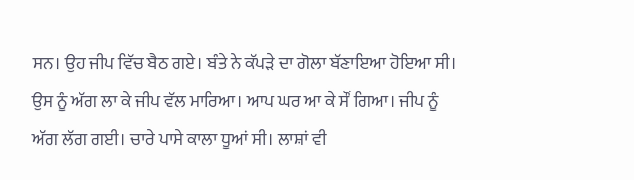ਸਨ। ਉਹ ਜੀਪ ਵਿੱਚ ਬੈਠ ਗਏ। ਬੰਤੇ ਨੇ ਕੱਪੜੇ ਦਾ ਗੋਲਾ ਬੱਣਾਇਆ ਹੋਇਆ ਸੀ। ਉਸ ਨੂੰ ਅੱਗ ਲਾ ਕੇ ਜੀਪ ਵੱਲ ਮਾਰਿਆ। ਆਪ ਘਰ ਆ ਕੇ ਸੌਂ ਗਿਆ। ਜੀਪ ਨੂੰ ਅੱਗ ਲੱਗ ਗਈ। ਚਾਰੇ ਪਾਸੇ ਕਾਲਾ ਧੂਆਂ ਸੀ। ਲਾਸ਼ਾਂ ਵੀ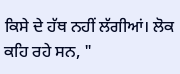ਕਿਸੇ ਦੇ ਹੱਥ ਨਹੀਂ ਲੱਗੀਆਂ। ਲੋਕ ਕਹਿ ਰਹੇ ਸਨ, "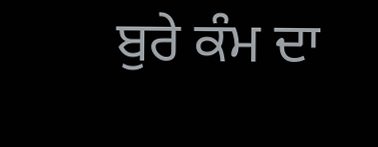ਬੁਰੇ ਕੰਮ ਦਾ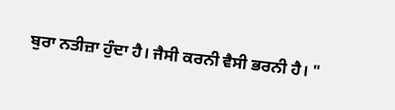ਬੁਰਾ ਨਤੀਜ਼ਾ ਹੁੰਦਾ ਹੈ। ਜੈਸੀ ਕਰਨੀ ਵੈਸੀ ਭਰਨੀ ਹੈ। "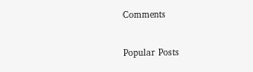Comments

Popular Posts